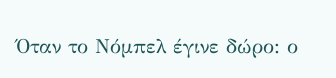Όταν το Νόμπελ έγινε δώρο: ο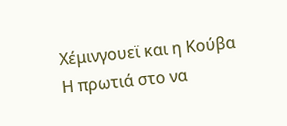Χέμινγουεϊ και η Κούβα
Η πρωτιά στο να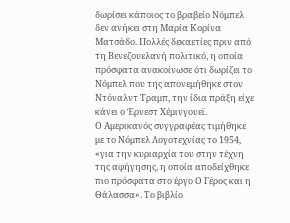δωρίσει κάποιος το βραβείο Νόμπελ δεν ανήκει στη Μαρία Κορίνα Ματσάδο. Πολλές δεκαετίες πριν από τη Βενεζουελανή πολιτικό, η οποία πρόσφατα ανακοίνωσε ότι δωρίζει το Νόμπελ που της απονεμήθηκε στον Ντόναλντ Τραμπ, την ίδια πράξη είχε κάνει ο Έρνεστ Χέμινγουεϊ.
Ο Αμερικανός συγγραφέας τιμήθηκε με το Νόμπελ Λογοτεχνίας το 1954, «για την κυριαρχία του στην τέχνη της αφήγησης, η οποία αποδείχθηκε πιο πρόσφατα στο έργο Ο Γέρος και η Θάλασσα». Το βιβλίο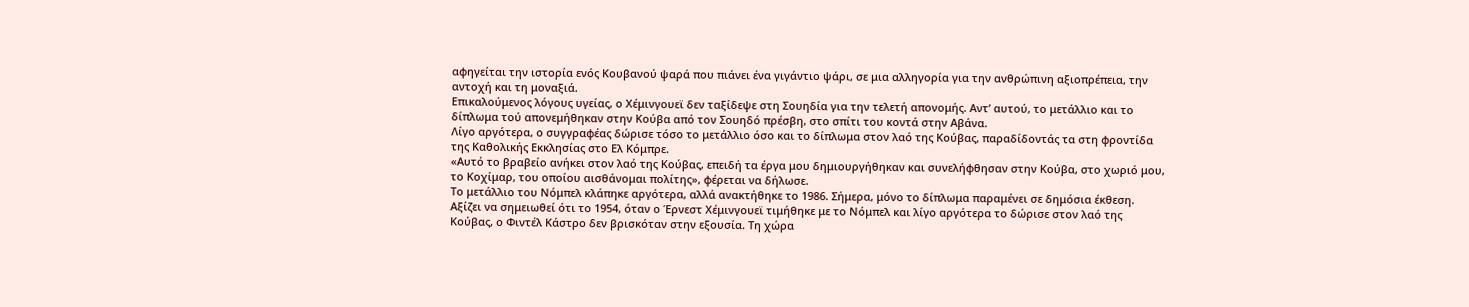αφηγείται την ιστορία ενός Κουβανού ψαρά που πιάνει ένα γιγάντιο ψάρι, σε μια αλληγορία για την ανθρώπινη αξιοπρέπεια, την αντοχή και τη μοναξιά.
Επικαλούμενος λόγους υγείας, ο Χέμινγουεϊ δεν ταξίδεψε στη Σουηδία για την τελετή απονομής. Αντ’ αυτού, το μετάλλιο και το δίπλωμα τού απονεμήθηκαν στην Κούβα από τον Σουηδό πρέσβη, στο σπίτι του κοντά στην Αβάνα.
Λίγο αργότερα, ο συγγραφέας δώρισε τόσο το μετάλλιο όσο και το δίπλωμα στον λαό της Κούβας, παραδίδοντάς τα στη φροντίδα της Καθολικής Εκκλησίας στο Ελ Κόμπρε.
«Αυτό το βραβείο ανήκει στον λαό της Κούβας, επειδή τα έργα μου δημιουργήθηκαν και συνελήφθησαν στην Κούβα, στο χωριό μου, το Κοχίμαρ, του οποίου αισθάνομαι πολίτης», φέρεται να δήλωσε.
Το μετάλλιο του Νόμπελ κλάπηκε αργότερα, αλλά ανακτήθηκε το 1986. Σήμερα, μόνο το δίπλωμα παραμένει σε δημόσια έκθεση.
Αξίζει να σημειωθεί ότι το 1954, όταν ο Έρνεστ Χέμινγουεϊ τιμήθηκε με το Νόμπελ και λίγο αργότερα το δώρισε στον λαό της Κούβας, ο Φιντέλ Κάστρο δεν βρισκόταν στην εξουσία. Τη χώρα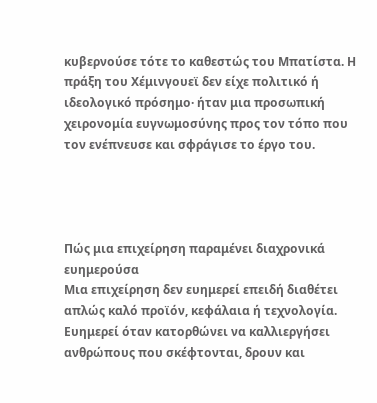κυβερνούσε τότε το καθεστώς του Μπατίστα. Η πράξη του Χέμινγουεϊ δεν είχε πολιτικό ή ιδεολογικό πρόσημο· ήταν μια προσωπική χειρονομία ευγνωμοσύνης προς τον τόπο που τον ενέπνευσε και σφράγισε το έργο του.




Πώς μια επιχείρηση παραμένει διαχρονικά ευημερούσα
Μια επιχείρηση δεν ευημερεί επειδή διαθέτει απλώς καλό προϊόν, κεφάλαια ή τεχνολογία. Ευημερεί όταν κατορθώνει να καλλιεργήσει ανθρώπους που σκέφτονται, δρουν και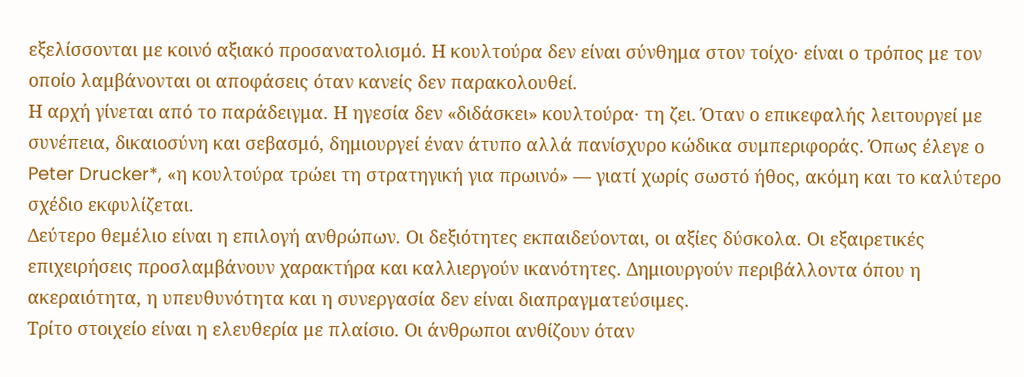εξελίσσονται με κοινό αξιακό προσανατολισμό. Η κουλτούρα δεν είναι σύνθημα στον τοίχο· είναι ο τρόπος με τον οποίο λαμβάνονται οι αποφάσεις όταν κανείς δεν παρακολουθεί.
Η αρχή γίνεται από το παράδειγμα. Η ηγεσία δεν «διδάσκει» κουλτούρα· τη ζει. Όταν ο επικεφαλής λειτουργεί με συνέπεια, δικαιοσύνη και σεβασμό, δημιουργεί έναν άτυπο αλλά πανίσχυρο κώδικα συμπεριφοράς. Όπως έλεγε ο Peter Drucker*, «η κουλτούρα τρώει τη στρατηγική για πρωινό» — γιατί χωρίς σωστό ήθος, ακόμη και το καλύτερο σχέδιο εκφυλίζεται.
Δεύτερο θεμέλιο είναι η επιλογή ανθρώπων. Οι δεξιότητες εκπαιδεύονται, οι αξίες δύσκολα. Οι εξαιρετικές επιχειρήσεις προσλαμβάνουν χαρακτήρα και καλλιεργούν ικανότητες. Δημιουργούν περιβάλλοντα όπου η ακεραιότητα, η υπευθυνότητα και η συνεργασία δεν είναι διαπραγματεύσιμες.
Τρίτο στοιχείο είναι η ελευθερία με πλαίσιο. Οι άνθρωποι ανθίζουν όταν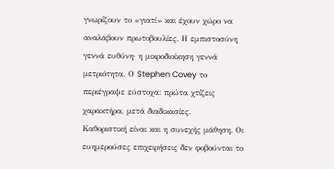γνωρίζουν το «γιατί» και έχουν χώρο να αναλάβουν πρωτοβουλίες. Η εμπιστοσύνη γεννά ευθύνη· η μικροδιοίκηση γεννά μετριότητα. Ο Stephen Covey το περιέγραψε εύστοχα: πρώτα χτίζεις χαρακτήρα, μετά διαδικασίες.
Καθοριστική είναι και η συνεχής μάθηση. Οι ευημερούσες επιχειρήσεις δεν φοβούνται το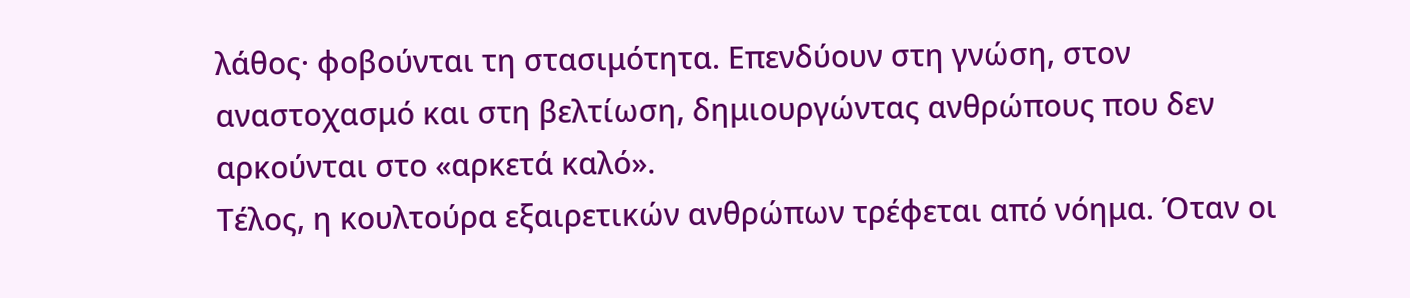λάθος· φοβούνται τη στασιμότητα. Επενδύουν στη γνώση, στον αναστοχασμό και στη βελτίωση, δημιουργώντας ανθρώπους που δεν αρκούνται στο «αρκετά καλό».
Τέλος, η κουλτούρα εξαιρετικών ανθρώπων τρέφεται από νόημα. Όταν οι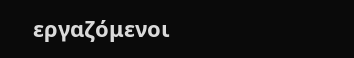εργαζόμενοι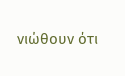νιώθουν ότι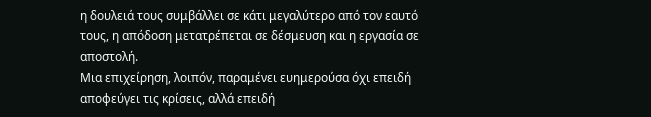η δουλειά τους συμβάλλει σε κάτι μεγαλύτερο από τον εαυτό τους, η απόδοση μετατρέπεται σε δέσμευση και η εργασία σε αποστολή.
Μια επιχείρηση, λοιπόν, παραμένει ευημερούσα όχι επειδή αποφεύγει τις κρίσεις, αλλά επειδή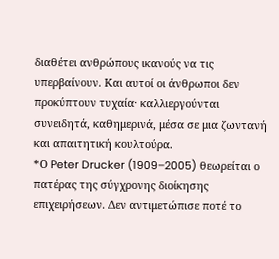διαθέτει ανθρώπους ικανούς να τις υπερβαίνουν. Και αυτοί οι άνθρωποι δεν προκύπτουν τυχαία· καλλιεργούνται συνειδητά, καθημερινά, μέσα σε μια ζωντανή και απαιτητική κουλτούρα.
*Ο Peter Drucker (1909–2005) θεωρείται ο πατέρας της σύγχρονης διοίκησης επιχειρήσεων. Δεν αντιμετώπισε ποτέ το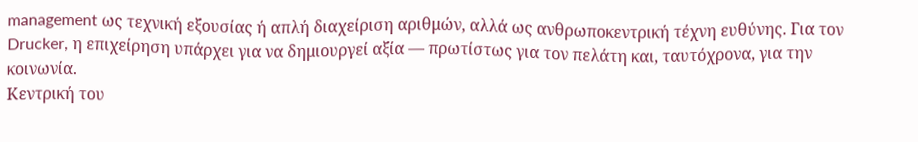management ως τεχνική εξουσίας ή απλή διαχείριση αριθμών, αλλά ως ανθρωποκεντρική τέχνη ευθύνης. Για τον Drucker, η επιχείρηση υπάρχει για να δημιουργεί αξία — πρωτίστως για τον πελάτη και, ταυτόχρονα, για την κοινωνία.
Κεντρική του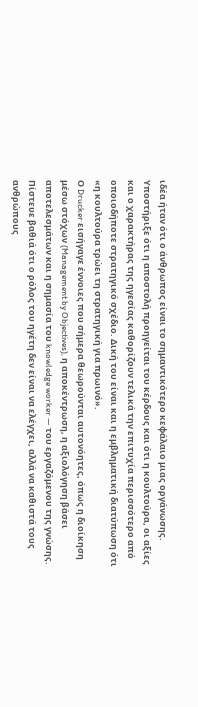ιδέα ήταν ότι ο άνθρωπος είναι το σημαντικότερο κεφάλαιο μιας οργάνωσης. Υποστήριξε ότι η αποστολή προηγείται του κέρδους και ότι η κουλτούρα, οι αξίες και ο χαρακτήρας της ηγεσίας καθορίζουν τελικά την επιτυχία περισσότερο από οποιοδήποτε στρατηγικό σχέδιο. Δική του είναι και η εμβληματική διατύπωση ότι «η κουλτούρα τρώει τη στρατηγική για πρωινό».
Ο Drucker εισήγαγε έννοιες που σήμερα θεωρούνται αυτονόητες, όπως η διοίκηση μέσω στόχων (Management by Objectives), η αποκέντρωση, η αξιολόγηση βάσει αποτελεσμάτων και η σημασία του knowledge worker — του εργαζόμενου της γνώσης. Πίστευε βαθιά ότι ο ρόλος του ηγέτη δεν είναι να ελέγχει, αλλά να καθιστά τους ανθρώπους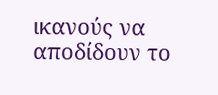ικανούς να αποδίδουν το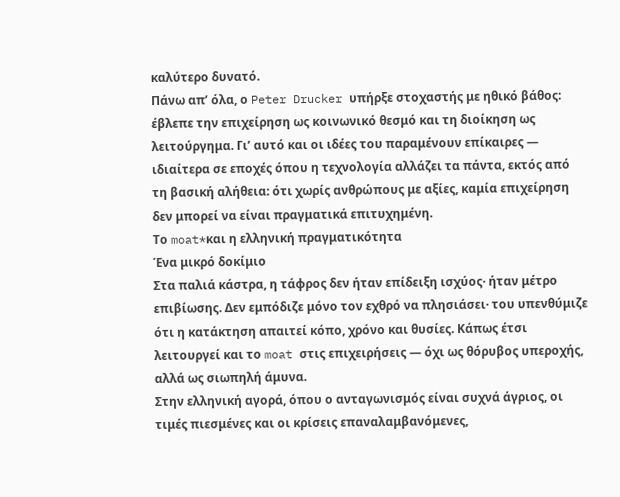καλύτερο δυνατό.
Πάνω απ’ όλα, ο Peter Drucker υπήρξε στοχαστής με ηθικό βάθος: έβλεπε την επιχείρηση ως κοινωνικό θεσμό και τη διοίκηση ως λειτούργημα. Γι’ αυτό και οι ιδέες του παραμένουν επίκαιρες — ιδιαίτερα σε εποχές όπου η τεχνολογία αλλάζει τα πάντα, εκτός από τη βασική αλήθεια: ότι χωρίς ανθρώπους με αξίες, καμία επιχείρηση δεν μπορεί να είναι πραγματικά επιτυχημένη.
Το moat*και η ελληνική πραγματικότητα
Ένα μικρό δοκίμιο
Στα παλιά κάστρα, η τάφρος δεν ήταν επίδειξη ισχύος· ήταν μέτρο επιβίωσης. Δεν εμπόδιζε μόνο τον εχθρό να πλησιάσει· του υπενθύμιζε ότι η κατάκτηση απαιτεί κόπο, χρόνο και θυσίες. Κάπως έτσι λειτουργεί και το moat στις επιχειρήσεις — όχι ως θόρυβος υπεροχής, αλλά ως σιωπηλή άμυνα.
Στην ελληνική αγορά, όπου ο ανταγωνισμός είναι συχνά άγριος, οι τιμές πιεσμένες και οι κρίσεις επαναλαμβανόμενες,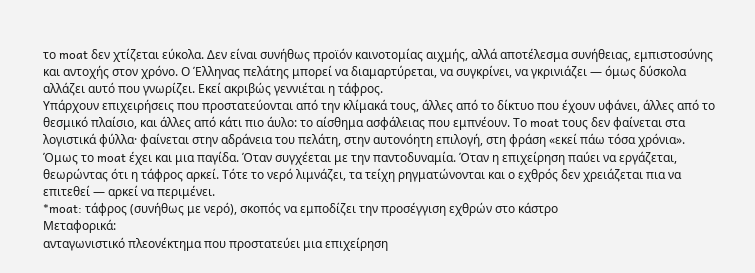το moat δεν χτίζεται εύκολα. Δεν είναι συνήθως προϊόν καινοτομίας αιχμής, αλλά αποτέλεσμα συνήθειας, εμπιστοσύνης και αντοχής στον χρόνο. Ο Έλληνας πελάτης μπορεί να διαμαρτύρεται, να συγκρίνει, να γκρινιάζει — όμως δύσκολα αλλάζει αυτό που γνωρίζει. Εκεί ακριβώς γεννιέται η τάφρος.
Υπάρχουν επιχειρήσεις που προστατεύονται από την κλίμακά τους, άλλες από το δίκτυο που έχουν υφάνει, άλλες από το θεσμικό πλαίσιο, και άλλες από κάτι πιο άυλο: το αίσθημα ασφάλειας που εμπνέουν. Το moat τους δεν φαίνεται στα λογιστικά φύλλα· φαίνεται στην αδράνεια του πελάτη, στην αυτονόητη επιλογή, στη φράση «εκεί πάω τόσα χρόνια».
Όμως το moat έχει και μια παγίδα. Όταν συγχέεται με την παντοδυναμία. Όταν η επιχείρηση παύει να εργάζεται, θεωρώντας ότι η τάφρος αρκεί. Τότε το νερό λιμνάζει, τα τείχη ρηγματώνονται και ο εχθρός δεν χρειάζεται πια να επιτεθεί — αρκεί να περιμένει.
*moat: τάφρος (συνήθως με νερό), σκοπός να εμποδίζει την προσέγγιση εχθρών στο κάστρο
Μεταφορικά:
ανταγωνιστικό πλεονέκτημα που προστατεύει μια επιχείρηση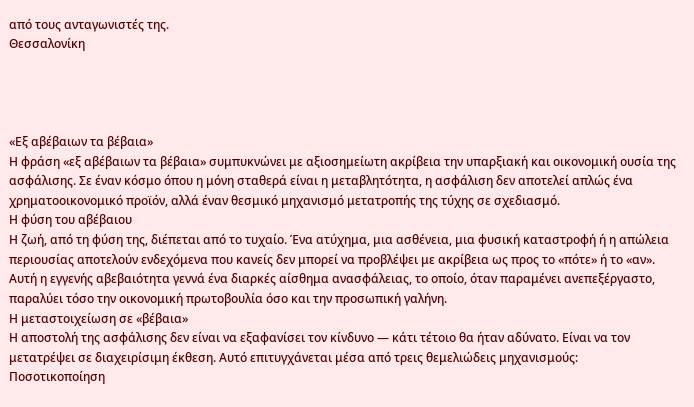από τους ανταγωνιστές της.
Θεσσαλονίκη




«Εξ αβέβαιων τα βέβαια»
Η φράση «εξ αβέβαιων τα βέβαια» συμπυκνώνει με αξιοσημείωτη ακρίβεια την υπαρξιακή και οικονομική ουσία της ασφάλισης. Σε έναν κόσμο όπου η μόνη σταθερά είναι η μεταβλητότητα, η ασφάλιση δεν αποτελεί απλώς ένα χρηματοοικονομικό προϊόν, αλλά έναν θεσμικό μηχανισμό μετατροπής της τύχης σε σχεδιασμό.
Η φύση του αβέβαιου
Η ζωή, από τη φύση της, διέπεται από το τυχαίο. Ένα ατύχημα, μια ασθένεια, μια φυσική καταστροφή ή η απώλεια περιουσίας αποτελούν ενδεχόμενα που κανείς δεν μπορεί να προβλέψει με ακρίβεια ως προς το «πότε» ή το «αν». Αυτή η εγγενής αβεβαιότητα γεννά ένα διαρκές αίσθημα ανασφάλειας, το οποίο, όταν παραμένει ανεπεξέργαστο, παραλύει τόσο την οικονομική πρωτοβουλία όσο και την προσωπική γαλήνη.
Η μεταστοιχείωση σε «βέβαια»
Η αποστολή της ασφάλισης δεν είναι να εξαφανίσει τον κίνδυνο — κάτι τέτοιο θα ήταν αδύνατο. Είναι να τον μετατρέψει σε διαχειρίσιμη έκθεση. Αυτό επιτυγχάνεται μέσα από τρεις θεμελιώδεις μηχανισμούς:
Ποσοτικοποίηση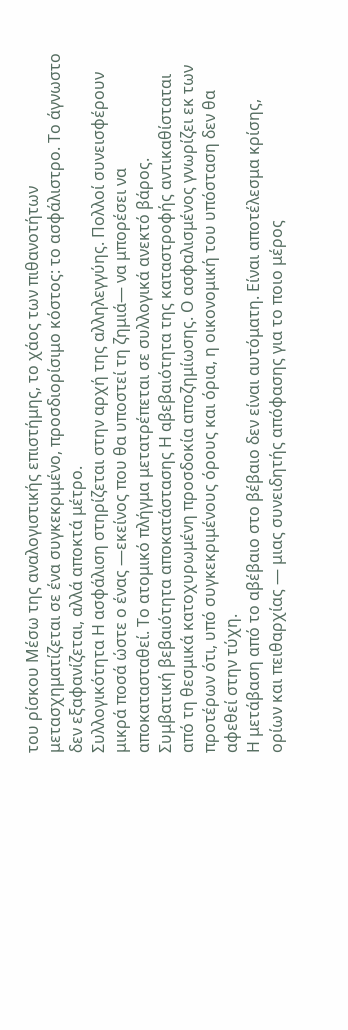του ρίσκου Μέσω της αναλογιστικής επιστήμης, το χάος των πιθανοτήτων μετασχηματίζεται σε ένα συγκεκριμένο, προσδιορίσιμο κόστος: το ασφάλιστρο. Το άγνωστο δεν εξαφανίζεται, αλλά αποκτά μέτρο.
Συλλογικότητα Η ασφάλιση στηρίζεται στην αρχή της αλληλεγγύης. Πολλοί συνεισφέρουν μικρά ποσά ώστε ο ένας —εκείνος που θα υποστεί τη ζημιά— να μπορέσει να αποκατασταθεί. Το ατομικό πλήγμα μετατρέπεται σε συλλογικά ανεκτό βάρος.
Συμβατική βεβαιότητα αποκατάστασης Η αβεβαιότητα της καταστροφής αντικαθίσταται από τη θεσμικά κατοχυρωμένη προσδοκία αποζημίωσης. Ο ασφαλισμένος γνωρίζει εκ των προτέρων ότι, υπό συγκεκριμένους όρους και όρια, η οικονομική του υπόσταση δεν θα αφεθεί στην τύχη.
Η μετάβαση από το αβέβαιο στο βέβαιο δεν είναι αυτόματη. Είναι αποτέλεσμα κρίσης, ορίων και πειθαρχίας — μιας συνειδητής απόφασης για το ποιο μέρος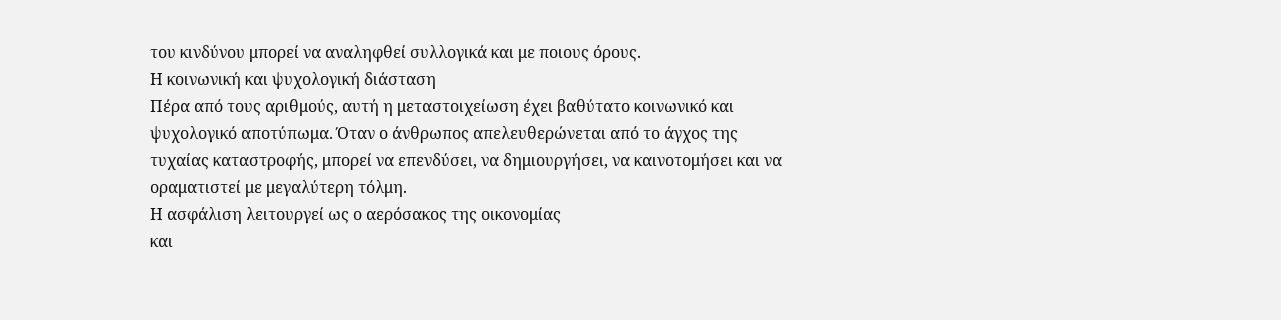του κινδύνου μπορεί να αναληφθεί συλλογικά και με ποιους όρους.
Η κοινωνική και ψυχολογική διάσταση
Πέρα από τους αριθμούς, αυτή η μεταστοιχείωση έχει βαθύτατο κοινωνικό και ψυχολογικό αποτύπωμα. Όταν ο άνθρωπος απελευθερώνεται από το άγχος της τυχαίας καταστροφής, μπορεί να επενδύσει, να δημιουργήσει, να καινοτομήσει και να οραματιστεί με μεγαλύτερη τόλμη.
Η ασφάλιση λειτουργεί ως ο αερόσακος της οικονομίας
και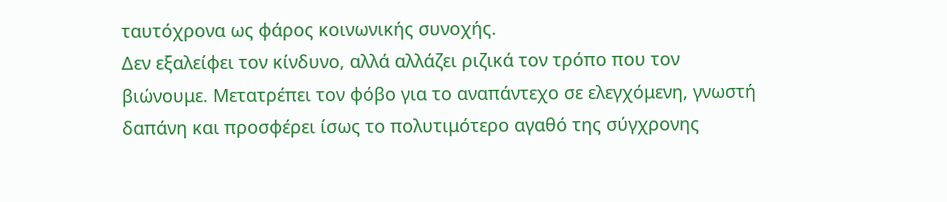ταυτόχρονα ως φάρος κοινωνικής συνοχής.
Δεν εξαλείφει τον κίνδυνο, αλλά αλλάζει ριζικά τον τρόπο που τον βιώνουμε. Μετατρέπει τον φόβο για το αναπάντεχο σε ελεγχόμενη, γνωστή δαπάνη και προσφέρει ίσως το πολυτιμότερο αγαθό της σύγχρονης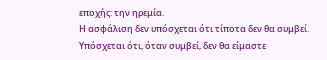εποχής: την ηρεμία.
Η ασφάλιση δεν υπόσχεται ότι τίποτα δεν θα συμβεί.
Υπόσχεται ότι, όταν συμβεί, δεν θα είμαστε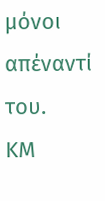μόνοι απέναντί του.
ΚΜ